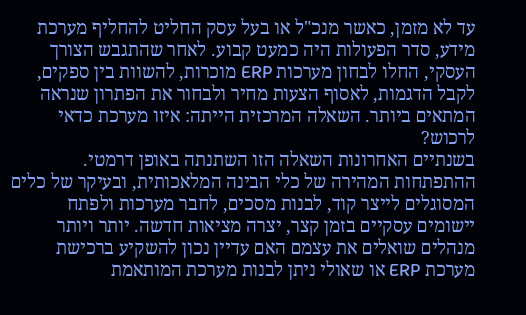עד לא מזמן, כאשר מנכ"ל או בעל עסק החליט להחליף מערכת מידע, סדר הפעולות היה כמעט קבוע. לאחר שהתגבש הצורך העסקי, החלו לבחון מערכות ERP מוכרות, להשוות בין ספקים, לקבל הדגמות, לאסוף הצעות מחיר ולבחור את הפתרון שנראה המתאים ביותר. השאלה המרכזית הייתה: איזו מערכת כדאי לרכוש?
בשנתיים האחרונות השאלה הזו השתנתה באופן דרמטי.
ההתפתחות המהירה של כלי הבינה המלאכותית, ובעיקר של כלים המסוגלים לייצר קוד, לבנות מסכים, לחבר מערכות ולפתח יישומים עסקיים בזמן קצר, יצרה מציאות חדשה. יותר ויותר מנהלים שואלים את עצמם האם עדיין נכון להשקיע ברכישת מערכת ERP או שאולי ניתן לבנות מערכת המותאמת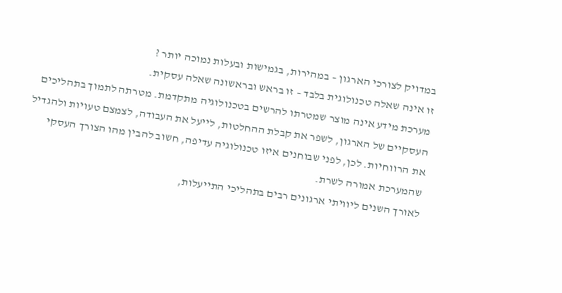במדויק לצורכי הארגון – במהירות, בגמישות ובעלות נמוכה יותר ?
זו אינה שאלה טכנולוגית בלבד – זו בראש ובראשונה שאלה עסקית.
מערכת מידע אינה מוצר שמטרתו להרשים בטכנולוגיה מתקדמת. מטרתה לתמוך בתהליכים העסקיים של הארגון, לשפר את קבלת ההחלטות, לייעל את העבודה, לצמצם טעויות ולהגדיל את הרווחיות. לכן, לפני שבוחנים איזו טכנולוגיה עדיפה, חשוב להבין מהו הצורך העסקי שהמערכת אמורה לשרת.
לאורך השנים ליוויתי ארגונים רבים בתהליכי התייעלות,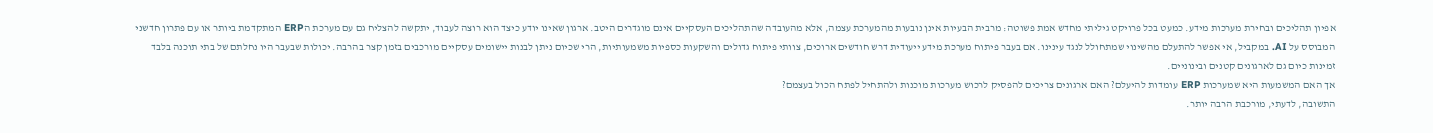אפיון תהליכים ובחירת מערכות מידע. כמעט בכל פרויקט גיליתי מחדש אמת פשוטה: מרבית הבעיות אינן נובעות מהמערכת עצמה, אלא מהעובדה שהתהליכים העסקיים אינם מוגדרים היטב. ארגון שאינו יודע כיצד הוא רוצה לעבוד, יתקשה להצליח גם עם מערכת הERP המתקדמת ביותר או עם פתרון חדשני המבוסס על AI. במקביל, אי אפשר להתעלם מהשינוי שמתחולל לנגד עינינו. אם בעבר פיתוח מערכת מידע ייעודית דרש חודשים ארוכים, צוותי פיתוח גדולים והשקעות כספיות משמעותיות, הרי שכיום ניתן לבנות יישומים עסקיים מורכבים בזמן קצר בהרבה. יכולות שבעבר היו נחלתם של בתי תוכנה בלבד זמינות כיום גם לארגונים קטנים ובינוניים.
אך האם המשמעות היא שמערכות ERP עומדות להיעלם? האם ארגונים צריכים להפסיק לרכוש מערכות מוכנות ולהתחיל לפתח הכול בעצמם?
התשובה, לדעתי, מורכבת הרבה יותר.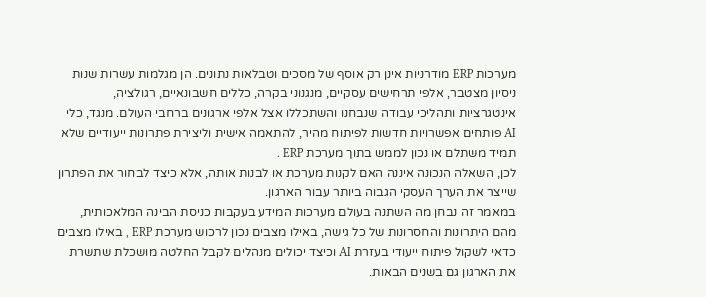מערכות ERP מודרניות אינן רק אוסף של מסכים וטבלאות נתונים. הן מגלמות עשרות שנות ניסיון מצטבר, אלפי תרחישים עסקיים, מנגנוני בקרה, כללים חשבונאיים, רגולציה, אינטגרציות ותהליכי עבודה שנבחנו והשתכללו אצל אלפי ארגונים ברחבי העולם. מנגד, כלי AI פותחים אפשרויות חדשות לפיתוח מהיר, להתאמה אישית וליצירת פתרונות ייעודיים שלא תמיד משתלם או נכון לממש בתוך מערכת ERP .
לכן, השאלה הנכונה איננה האם לקנות מערכת או לבנות אותה, אלא כיצד לבחור את הפתרון שייצר את הערך העסקי הגבוה ביותר עבור הארגון.
במאמר זה נבחן מה השתנה בעולם מערכות המידע בעקבות כניסת הבינה המלאכותית, מהם היתרונות והחסרונות של כל גישה, באילו מצבים נכון לרכוש מערכת ERP , באילו מצבים כדאי לשקול פיתוח ייעודי בעזרת AI וכיצד יכולים מנהלים לקבל החלטה מושכלת שתשרת את הארגון גם בשנים הבאות.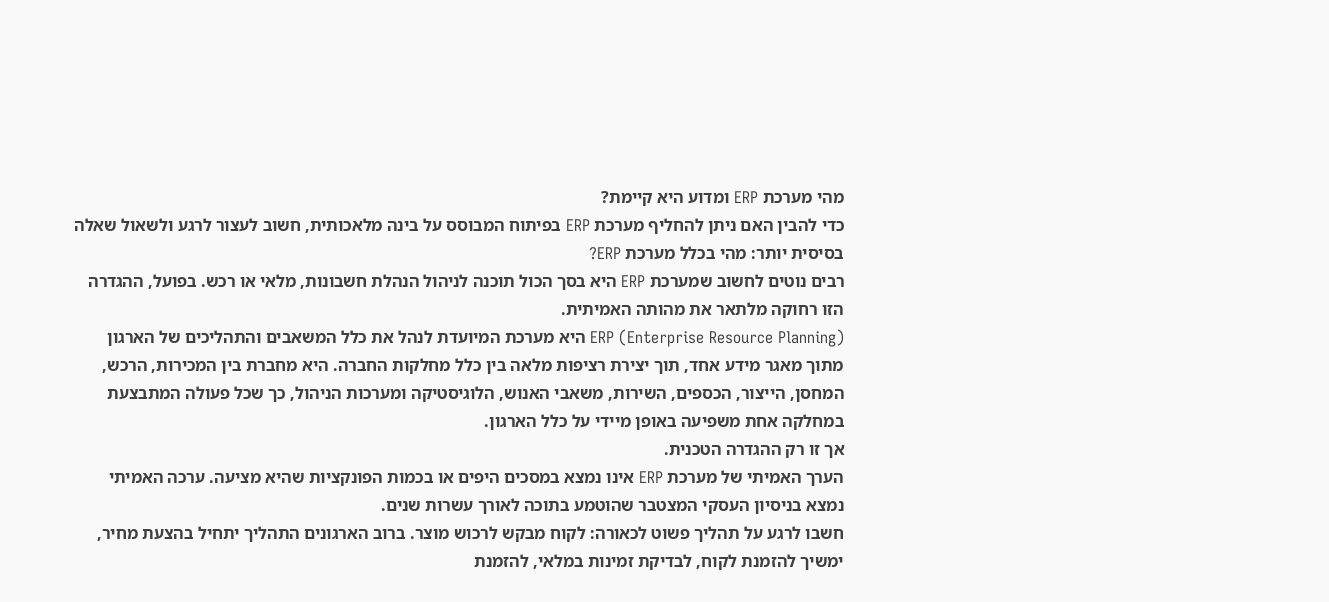מהי מערכת ERP ומדוע היא קיימת?
כדי להבין האם ניתן להחליף מערכת ERP בפיתוח המבוסס על בינה מלאכותית, חשוב לעצור לרגע ולשאול שאלה בסיסית יותר: מהי בכלל מערכת ERP?
רבים נוטים לחשוב שמערכת ERP היא בסך הכול תוכנה לניהול הנהלת חשבונות, מלאי או רכש. בפועל, ההגדרה הזו רחוקה מלתאר את מהותה האמיתית.
ERP (Enterprise Resource Planning) היא מערכת המיועדת לנהל את כלל המשאבים והתהליכים של הארגון מתוך מאגר מידע אחד, תוך יצירת רציפות מלאה בין כלל מחלקות החברה. היא מחברת בין המכירות, הרכש, המחסן, הייצור, הכספים, השירות, משאבי האנוש, הלוגיסטיקה ומערכות הניהול, כך שכל פעולה המתבצעת במחלקה אחת משפיעה באופן מיידי על כלל הארגון.
אך זו רק ההגדרה הטכנית.
הערך האמיתי של מערכת ERP אינו נמצא במסכים היפים או בכמות הפונקציות שהיא מציעה. ערכה האמיתי נמצא בניסיון העסקי המצטבר שהוטמע בתוכה לאורך עשרות שנים.
חשבו לרגע על תהליך פשוט לכאורה: לקוח מבקש לרכוש מוצר. ברוב הארגונים התהליך יתחיל בהצעת מחיר, ימשיך להזמנת לקוח, לבדיקת זמינות במלאי, להזמנת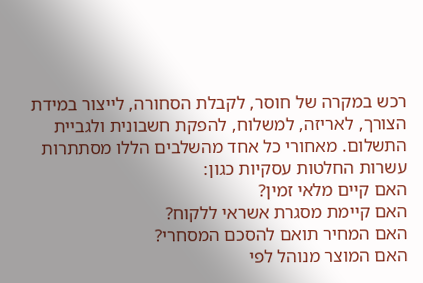רכש במקרה של חוסר, לקבלת הסחורה, לייצור במידת הצורך, לאריזה, למשלוח, להפקת חשבונית ולגביית התשלום. מאחורי כל אחד מהשלבים הללו מסתתרות עשרות החלטות עסקיות כגון:
האם קיים מלאי זמין?
האם קיימת מסגרת אשראי ללקוח?
האם המחיר תואם להסכם המסחרי?
האם המוצר מנוהל לפי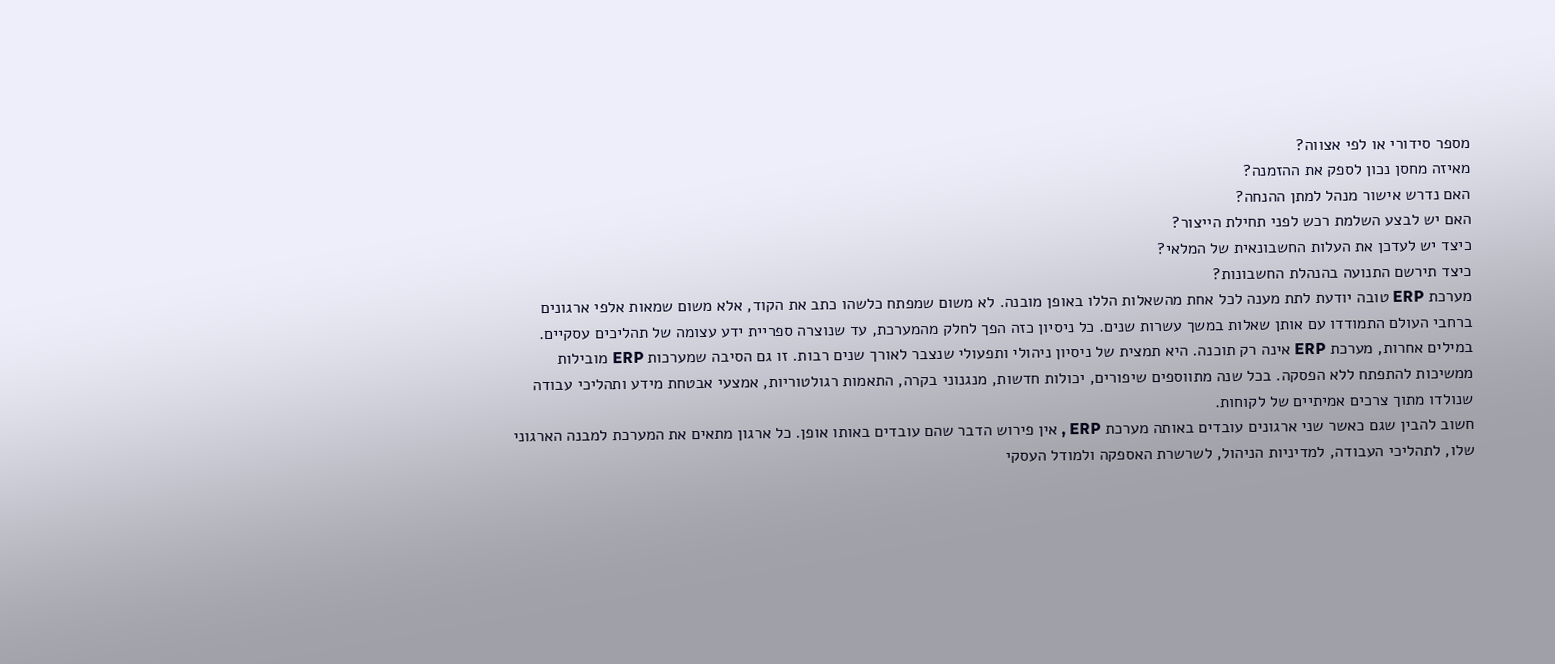מספר סידורי או לפי אצווה?
מאיזה מחסן נכון לספק את ההזמנה?
האם נדרש אישור מנהל למתן ההנחה?
האם יש לבצע השלמת רכש לפני תחילת הייצור?
כיצד יש לעדכן את העלות החשבונאית של המלאי?
כיצד תירשם התנועה בהנהלת החשבונות?
מערכת ERP טובה יודעת לתת מענה לכל אחת מהשאלות הללו באופן מובנה. לא משום שמפתח כלשהו כתב את הקוד, אלא משום שמאות אלפי ארגונים ברחבי העולם התמודדו עם אותן שאלות במשך עשרות שנים. כל ניסיון כזה הפך לחלק מהמערכת, עד שנוצרה ספריית ידע עצומה של תהליכים עסקיים. במילים אחרות, מערכת ERP אינה רק תוכנה. היא תמצית של ניסיון ניהולי ותפעולי שנצבר לאורך שנים רבות. זו גם הסיבה שמערכות ERP מובילות ממשיכות להתפתח ללא הפסקה. בכל שנה מתווספים שיפורים, יכולות חדשות, מנגנוני בקרה, התאמות רגולטוריות, אמצעי אבטחת מידע ותהליכי עבודה שנולדו מתוך צרכים אמיתיים של לקוחות.
חשוב להבין שגם כאשר שני ארגונים עובדים באותה מערכת ERP , אין פירוש הדבר שהם עובדים באותו אופן. כל ארגון מתאים את המערכת למבנה הארגוני שלו, לתהליכי העבודה, למדיניות הניהול, לשרשרת האספקה ולמודל העסקי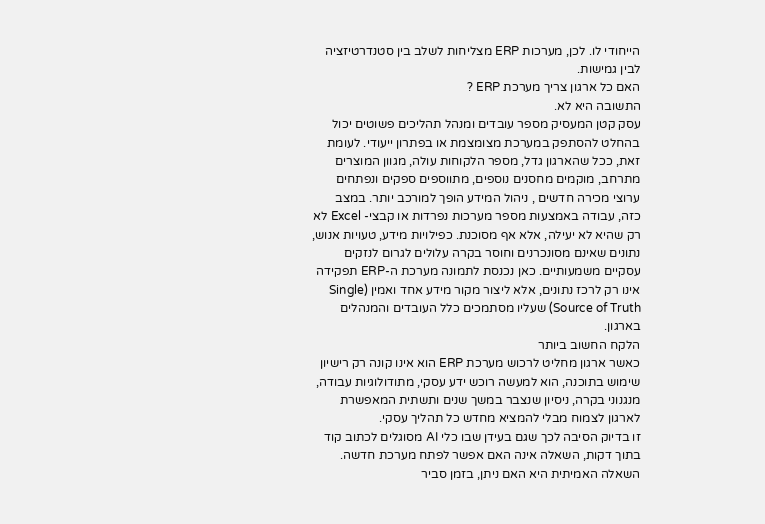הייחודי לו. לכן, מערכות ERP מצליחות לשלב בין סטנדרטיזציה לבין גמישות.
האם כל ארגון צריך מערכת ERP ?
התשובה היא לא.
עסק קטן המעסיק מספר עובדים ומנהל תהליכים פשוטים יכול בהחלט להסתפק במערכת מצומצמת או בפתרון ייעודי. לעומת זאת, ככל שהארגון גדל, מספר הלקוחות עולה, מגוון המוצרים מתרחב, מוקמים מחסנים נוספים, מתווספים ספקים ונפתחים ערוצי מכירה חדשים , ניהול המידע הופך למורכב יותר. במצב כזה, עבודה באמצעות מספר מערכות נפרדות או קבצי- Excel לא רק שהיא לא יעילה, אלא אף מסוכנת. כפילויות מידע, טעויות אנוש, נתונים שאינם מסונכרנים וחוסר בקרה עלולים לגרום לנזקים עסקיים משמעותיים. כאן נכנסת לתמונה מערכת ה-ERP תפקידה אינו רק לרכז נתונים, אלא ליצור מקור מידע אחד ואמין (Single Source of Truth) שעליו מסתמכים כלל העובדים והמנהלים בארגון.
הלקח החשוב ביותר
כאשר ארגון מחליט לרכוש מערכת ERP הוא אינו קונה רק רישיון שימוש בתוכנה, הוא למעשה רוכש ידע עסקי, מתודולוגיות עבודה, מנגנוני בקרה, ניסיון שנצבר במשך שנים ותשתית המאפשרת לארגון לצמוח מבלי להמציא מחדש כל תהליך עסקי.
זו בדיוק הסיבה לכך שגם בעידן שבו כלי AI מסוגלים לכתוב קוד בתוך דקות, השאלה אינה האם אפשר לפתח מערכת חדשה. השאלה האמיתית היא האם ניתן, בזמן סביר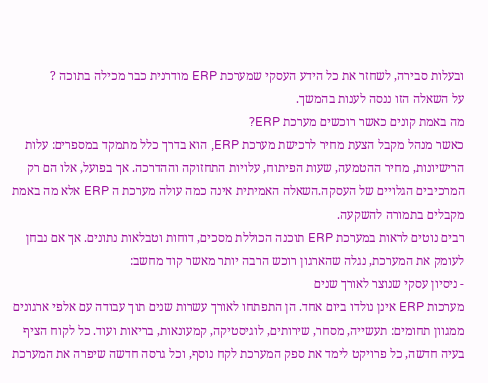ובעלות סבירה, לשחזר את כל הידע העסקי שמערכת ERP מודרנית כבר מכילה בתוכה ?
על השאלה הזו ננסה לענות בהמשך.
מה באמת קונים כאשר רוכשים מערכת ERP?
כאשר מנהל מקבל הצעת מחיר לרכישת מערכת ERP, הוא בדרך כלל מתמקד במספרים: עלות הרישיונות, מחיר ההטמעה, שעות הפיתוח, עלויות התחזוקה וההדרכה. אך בפועל, אלו הם רק המרכיבים הגלויים של העסקה.השאלה האמיתית אינה כמה עולה מערכת ה ERP אלא מה באמת מקבלים בתמורה להשקעה.
רבים נוטים לראות במערכת ERP תוכנה הכוללת מסכים, דוחות וטבלאות נתונים. אך אם נבחן לעומק את המערכת, נגלה שהארגון רוכש הרבה יותר מאשר קוד מחשב:
- ניסיון עסקי שנוצר לאורך שנים
מערכות ERP אינן נולדו ביום אחד. הן התפתחו לאורך עשרות שנים תוך עבודה עם אלפי ארגונים ממגוון תחומים: תעשייה, מסחר, שירותים, לוגיסטיקה, קמעונאות, בריאות ועוד. כל לקוח הציף בעיה חדשה, כל פרויקט לימד את ספק המערכת לקח נוסף, וכל גרסה חדשה שיפרה את המערכת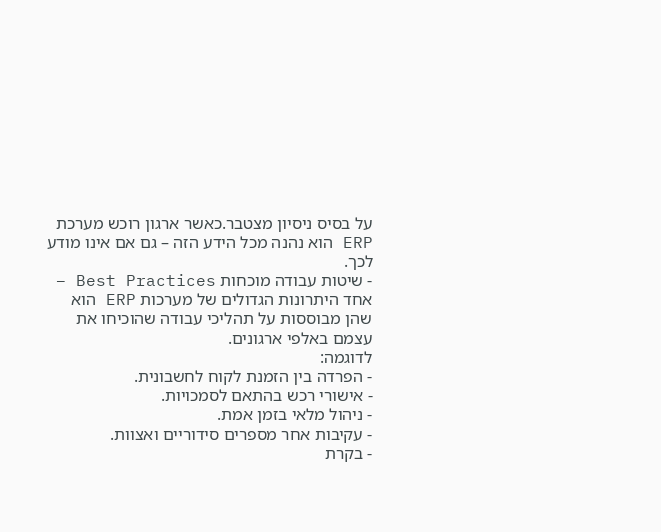על בסיס ניסיון מצטבר.כאשר ארגון רוכש מערכת ERP הוא נהנה מכל הידע הזה – גם אם אינו מודע לכך.
- שיטות עבודה מוכחות Best Practices –
אחד היתרונות הגדולים של מערכות ERP הוא שהן מבוססות על תהליכי עבודה שהוכיחו את עצמם באלפי ארגונים.
לדוגמה:
- הפרדה בין הזמנת לקוח לחשבונית.
- אישורי רכש בהתאם לסמכויות.
- ניהול מלאי בזמן אמת.
- עקיבות אחר מספרים סידוריים ואצוות.
- בקרת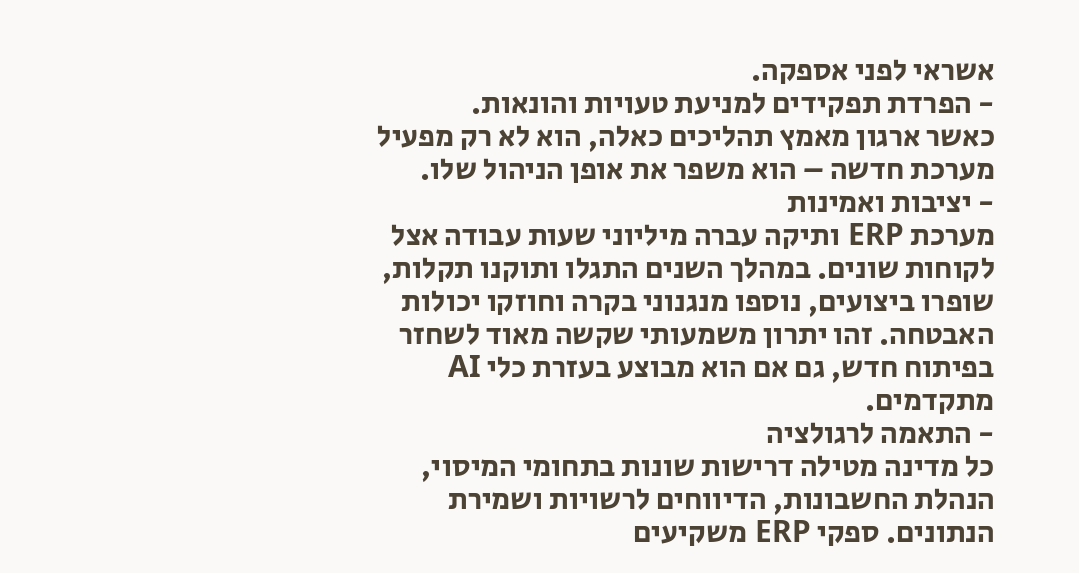אשראי לפני אספקה.
- הפרדת תפקידים למניעת טעויות והונאות.
כאשר ארגון מאמץ תהליכים כאלה, הוא לא רק מפעיל מערכת חדשה – הוא משפר את אופן הניהול שלו.
- יציבות ואמינות
מערכת ERP ותיקה עברה מיליוני שעות עבודה אצל לקוחות שונים. במהלך השנים התגלו ותוקנו תקלות, שופרו ביצועים, נוספו מנגנוני בקרה וחוזקו יכולות האבטחה. זהו יתרון משמעותי שקשה מאוד לשחזר בפיתוח חדש, גם אם הוא מבוצע בעזרת כלי AI מתקדמים.
- התאמה לרגולציה
כל מדינה מטילה דרישות שונות בתחומי המיסוי, הנהלת החשבונות, הדיווחים לרשויות ושמירת הנתונים. ספקי ERP משקיעים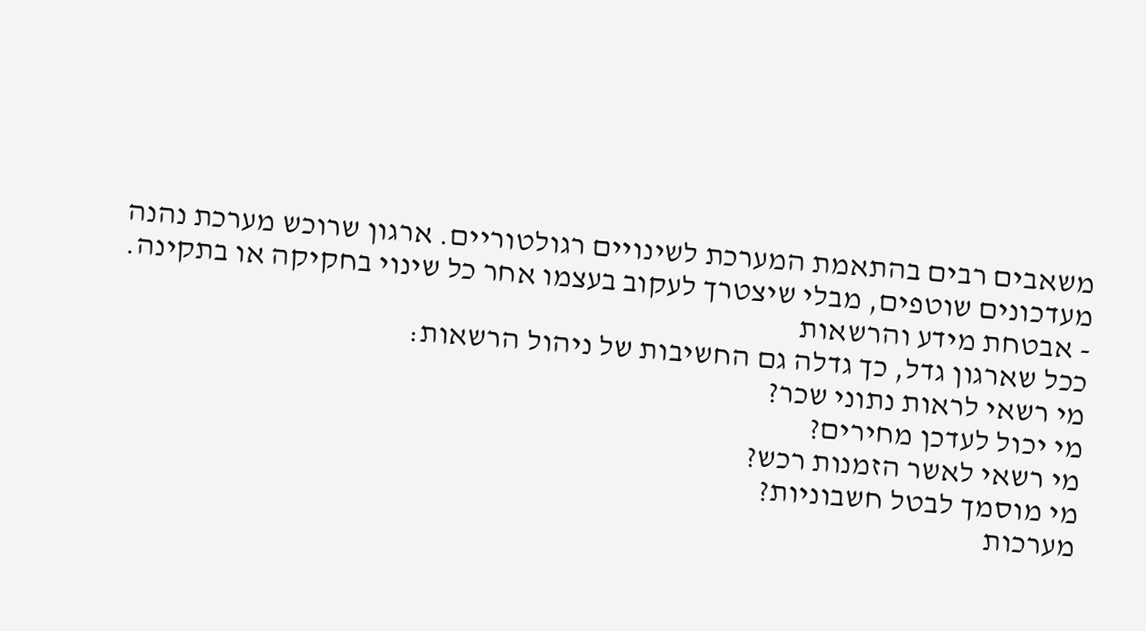משאבים רבים בהתאמת המערכת לשינויים רגולטוריים. ארגון שרוכש מערכת נהנה מעדכונים שוטפים, מבלי שיצטרך לעקוב בעצמו אחר כל שינוי בחקיקה או בתקינה.
- אבטחת מידע והרשאות
ככל שארגון גדל, כך גדלה גם החשיבות של ניהול הרשאות:
מי רשאי לראות נתוני שכר?
מי יכול לעדכן מחירים?
מי רשאי לאשר הזמנות רכש?
מי מוסמך לבטל חשבוניות?
מערכות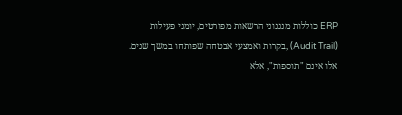ERP כוללות מנגנוני הרשאות מפורטים, יומני פעילות (Audit Trail) ,בקרות ואמצעי אבטחה שפותחו במשך שנים. אלו אינם "תוספות", אלא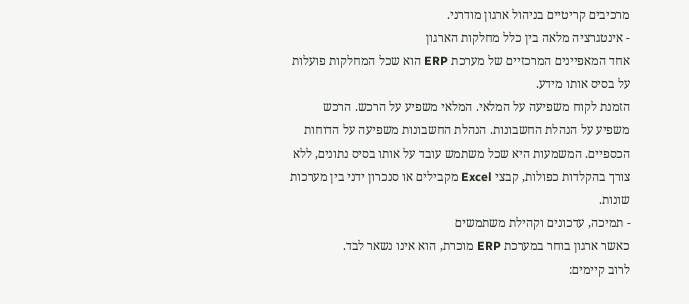מרכיבים קריטיים בניהול ארגון מודרני.
- אינטגרציה מלאה בין כלל מחלקות הארגון
אחד המאפיינים המרכזיים של מערכת ERP הוא שכל המחלקות פועלות על בסיס אותו מידע.
הזמנת לקוח משפיעה על המלאי. המלאי משפיע על הרכש. הרכש משפיע על הנהלת החשבונות. הנהלת החשבונות משפיעה על הדוחות הכספיים. המשמעות היא שכל משתמש עובד על אותו בסיס נתונים, ללא צורך בהקלדות כפולות, קבצי Excel מקבילים או סנכרון ידני בין מערכות שונות.
- תמיכה, עדכונים וקהילת משתמשים
כאשר ארגון בוחר במערכת ERP מוכרת, הוא אינו נשאר לבד.
לרוב קיימים: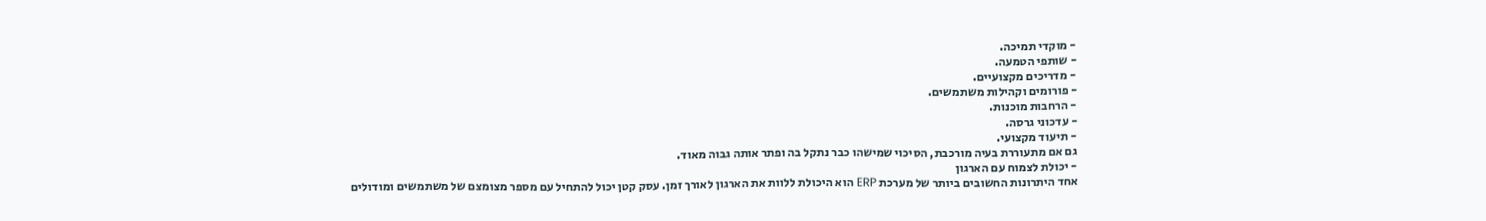- מוקדי תמיכה.
- שותפי הטמעה.
- מדריכים מקצועיים.
- פורומים וקהילות משתמשים.
- הרחבות מוכנות.
- עדכוני גרסה.
- תיעוד מקצועי.
גם אם מתעוררת בעיה מורכבת, הסיכוי שמישהו כבר נתקל בה ופתר אותה גבוה מאוד.
- יכולת לצמוח עם הארגון
אחד היתרונות החשובים ביותר של מערכת ERP הוא היכולת ללוות את הארגון לאורך זמן. עסק קטן יכול להתחיל עם מספר מצומצם של משתמשים ומודולים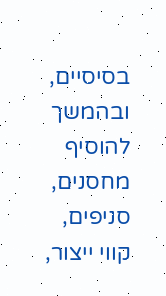בסיסיים, ובהמשך להוסיף מחסנים, סניפים, קווי ייצור,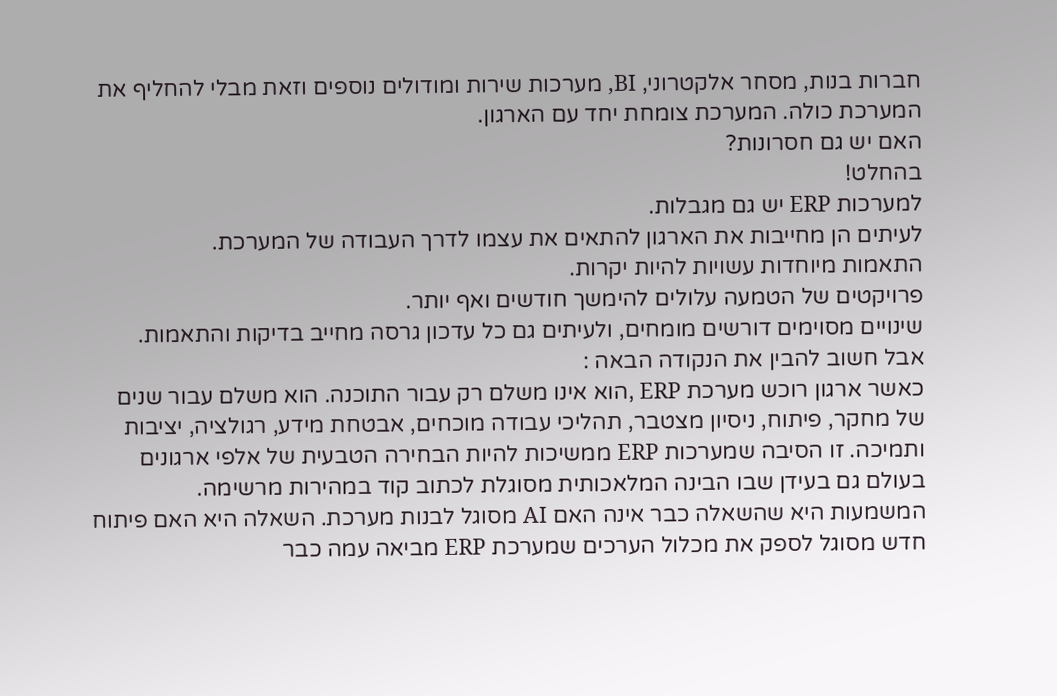חברות בנות, מסחר אלקטרוני, BI, מערכות שירות ומודולים נוספים וזאת מבלי להחליף את המערכת כולה. המערכת צומחת יחד עם הארגון.
האם יש גם חסרונות?
בהחלט!
למערכות ERP יש גם מגבלות.
לעיתים הן מחייבות את הארגון להתאים את עצמו לדרך העבודה של המערכת.
התאמות מיוחדות עשויות להיות יקרות.
פרויקטים של הטמעה עלולים להימשך חודשים ואף יותר.
שינויים מסוימים דורשים מומחים, ולעיתים גם כל עדכון גרסה מחייב בדיקות והתאמות.
אבל חשוב להבין את הנקודה הבאה :
כאשר ארגון רוכש מערכת ERP ,הוא אינו משלם רק עבור התוכנה. הוא משלם עבור שנים של מחקר, פיתוח, ניסיון מצטבר, תהליכי עבודה מוכחים, אבטחת מידע, רגולציה, יציבות ותמיכה. זו הסיבה שמערכות ERP ממשיכות להיות הבחירה הטבעית של אלפי ארגונים בעולם גם בעידן שבו הבינה המלאכותית מסוגלת לכתוב קוד במהירות מרשימה.
המשמעות היא שהשאלה כבר אינה האם AI מסוגל לבנות מערכת. השאלה היא האם פיתוח חדש מסוגל לספק את מכלול הערכים שמערכת ERP מביאה עמה כבר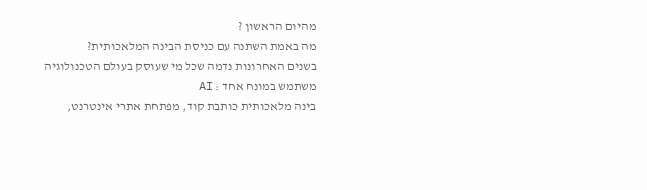מהיום הראשון ?
מה באמת השתנה עם כניסת הבינה המלאכותית?
בשנים האחרונות נדמה שכל מי שעוסק בעולם הטכנולוגיה משתמש במונח אחד : AI
בינה מלאכותית כותבת קוד, מפתחת אתרי אינטרנט,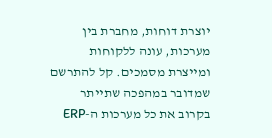יוצרת דוחות, מחברת בין מערכות, עונה ללקוחות ומייצרת מסמכים. קל להתרשם שמדובר במהפכה שתייתר בקרוב את כל מערכות ה-ERP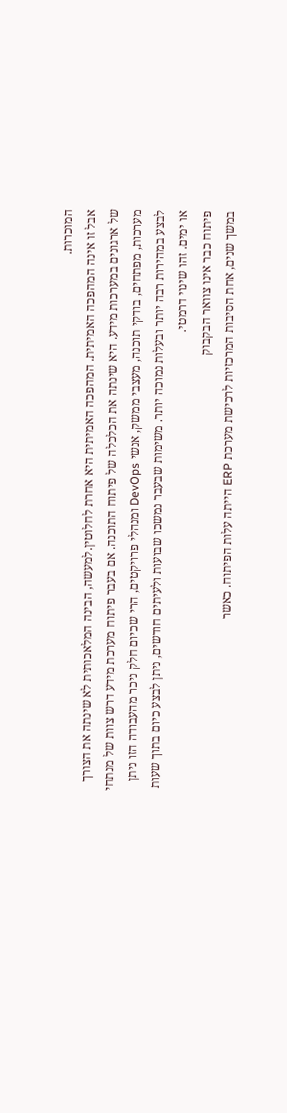המוכרות.
אבל זו אינה המהפכה האמיתית. המהפכה האמיתית היא אחרת לחלוטין.למעשה, הבינה המלאכותית לא שינתה את הצורך של ארגונים במערכות מידע. היא שינתה את הכלכלה של פיתוח התוכנה. אם בעבר פיתוח מערכת מידע דרש צוות של מנתחי מערכות, מפתחים, בודקי תוכנה, מעצבי ממשק, אנשי DevOps ומנהלי פרויקטים, הרי שכיום חלק ניכר מהעבודה הזו ניתן לבצע במהירות רבה יותר ובעלות נמוכה יותר. משימות שבעבר נמשכו שבועות ולעיתים חודשים, ניתן לבצע כיום בתוך שעות או ימים. זהו שינוי דרמטי.
פיתוח כבר אינו צוואר הבקבוק
במשך שנים, אחת הסיבות המרכזיות לרכישת מערכת ERP הייתה עלות הפיתוח. כאשר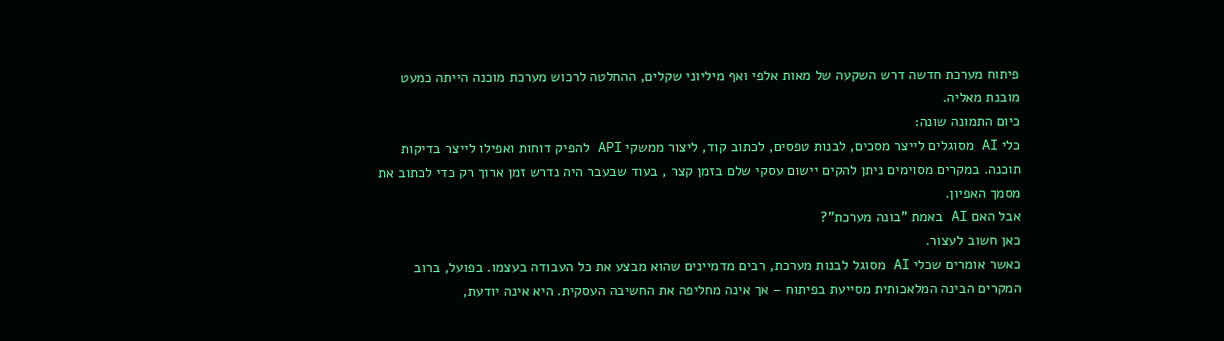פיתוח מערכת חדשה דרש השקעה של מאות אלפי ואף מיליוני שקלים, ההחלטה לרכוש מערכת מוכנה הייתה כמעט מובנת מאליה.
כיום התמונה שונה:
כלי AI מסוגלים לייצר מסכים, לבנות טפסים, לכתוב קוד, ליצור ממשקי API להפיק דוחות ואפילו לייצר בדיקות תוכנה. במקרים מסוימים ניתן להקים יישום עסקי שלם בזמן קצר , בעוד שבעבר היה נדרש זמן ארוך רק כדי לכתוב את מסמך האפיון.
אבל האם AI באמת "בונה מערכת"?
כאן חשוב לעצור.
כאשר אומרים שכלי AI מסוגל לבנות מערכת, רבים מדמיינים שהוא מבצע את כל העבודה בעצמו. בפועל, ברוב המקרים הבינה המלאכותית מסייעת בפיתוח – אך אינה מחליפה את החשיבה העסקית. היא אינה יודעת,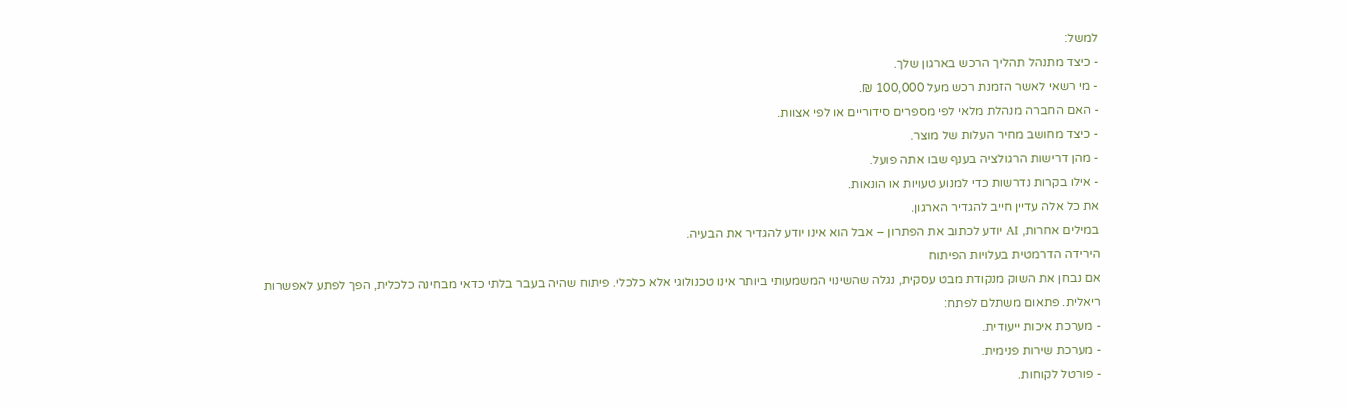למשל:
- כיצד מתנהל תהליך הרכש בארגון שלך.
- מי רשאי לאשר הזמנת רכש מעל 100,000 ₪.
- האם החברה מנהלת מלאי לפי מספרים סידוריים או לפי אצוות.
- כיצד מחושב מחיר העלות של מוצר.
- מהן דרישות הרגולציה בענף שבו אתה פועל.
- אילו בקרות נדרשות כדי למנוע טעויות או הונאות.
את כל אלה עדיין חייב להגדיר הארגון.
במילים אחרות, AI יודע לכתוב את הפתרון – אבל הוא אינו יודע להגדיר את הבעיה.
הירידה הדרמטית בעלויות הפיתוח
אם נבחן את השוק מנקודת מבט עסקית, נגלה שהשינוי המשמעותי ביותר אינו טכנולוגי אלא כלכלי. פיתוח שהיה בעבר בלתי כדאי מבחינה כלכלית, הפך לפתע לאפשרות ריאלית. פתאום משתלם לפתח:
- מערכת איכות ייעודית.
- מערכת שירות פנימית.
- פורטל לקוחות.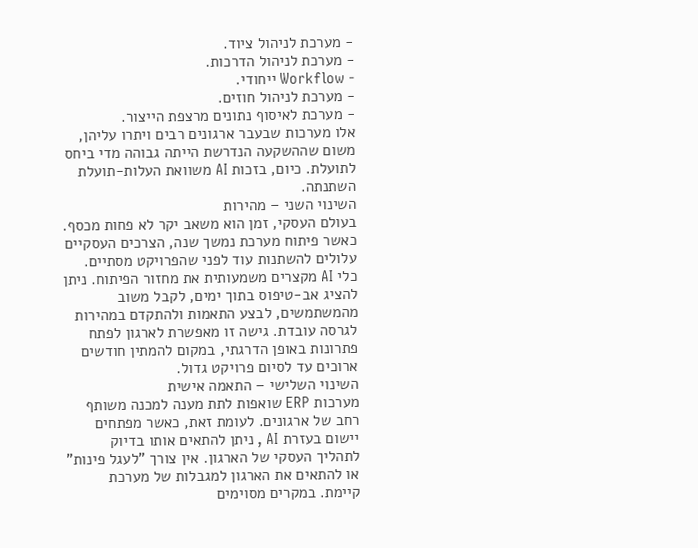- מערכת לניהול ציוד.
- מערכת לניהול הדרכות.
- Workflow ייחודי.
- מערכת לניהול חוזים.
- מערכת לאיסוף נתונים מרצפת הייצור.
אלו מערכות שבעבר ארגונים רבים ויתרו עליהן, משום שההשקעה הנדרשת הייתה גבוהה מדי ביחס לתועלת. כיום, בזכות AI משוואת העלות-תועלת השתנתה.
השינוי השני – מהירות
בעולם העסקי, זמן הוא משאב יקר לא פחות מכסף. כאשר פיתוח מערכת נמשך שנה, הצרכים העסקיים עלולים להשתנות עוד לפני שהפרויקט מסתיים. כלי AI מקצרים משמעותית את מחזור הפיתוח. ניתן להציג אב-טיפוס בתוך ימים, לקבל משוב מהמשתמשים, לבצע התאמות ולהתקדם במהירות לגרסה עובדת. גישה זו מאפשרת לארגון לפתח פתרונות באופן הדרגתי, במקום להמתין חודשים ארוכים עד לסיום פרויקט גדול.
השינוי השלישי – התאמה אישית
מערכות ERP שואפות לתת מענה למכנה משותף רחב של ארגונים. לעומת זאת, כאשר מפתחים יישום בעזרת AI , ניתן להתאים אותו בדיוק לתהליך העסקי של הארגון. אין צורך "לעגל פינות" או להתאים את הארגון למגבלות של מערכת קיימת. במקרים מסוימים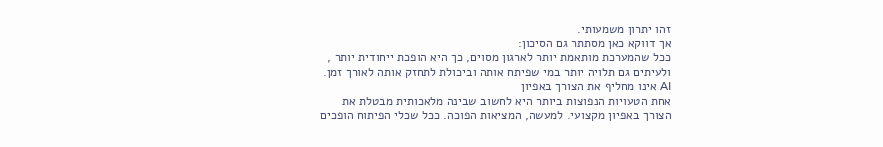זהו יתרון משמעותי.
אך דווקא כאן מסתתר גם הסיכון:
ככל שהמערכת מותאמת יותר לארגון מסוים, כך היא הופכת ייחודית יותר , ולעיתים גם תלויה יותר במי שפיתח אותה וביכולת לתחזק אותה לאורך זמן.
AI אינו מחליף את הצורך באפיון
אחת הטעויות הנפוצות ביותר היא לחשוב שבינה מלאכותית מבטלת את הצורך באפיון מקצועי. למעשה, המציאות הפוכה. ככל שכלי הפיתוח הופכים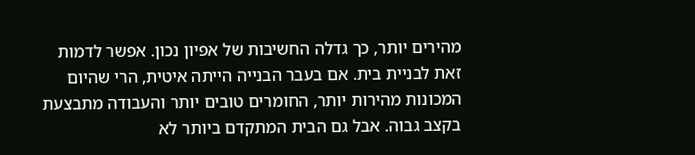מהירים יותר, כך גדלה החשיבות של אפיון נכון. אפשר לדמות זאת לבניית בית. אם בעבר הבנייה הייתה איטית, הרי שהיום המכונות מהירות יותר, החומרים טובים יותר והעבודה מתבצעת בקצב גבוה. אבל גם הבית המתקדם ביותר לא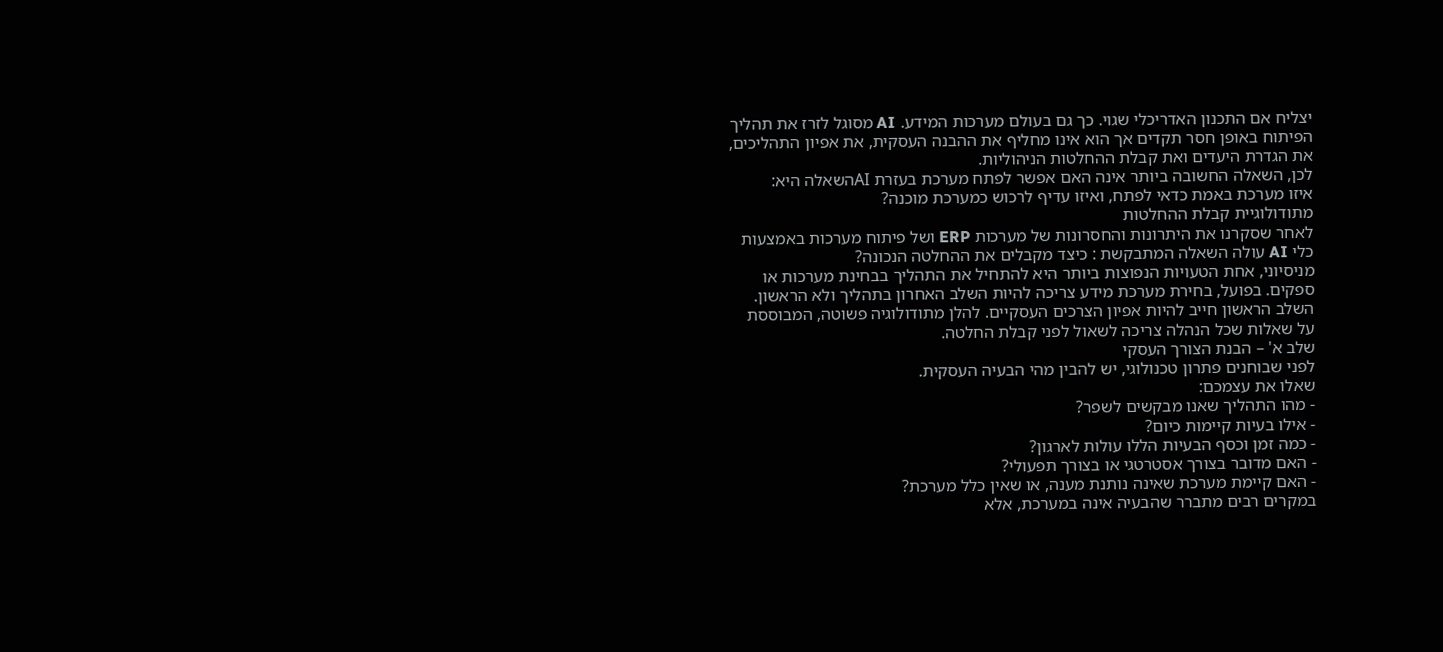יצליח אם התכנון האדריכלי שגוי. כך גם בעולם מערכות המידע. AI מסוגל לזרז את תהליך הפיתוח באופן חסר תקדים אך הוא אינו מחליף את ההבנה העסקית, את אפיון התהליכים, את הגדרת היעדים ואת קבלת ההחלטות הניהוליות.
לכן, השאלה החשובה ביותר אינה האם אפשר לפתח מערכת בעזרת AIהשאלה היא:
איזו מערכת באמת כדאי לפתח, ואיזו עדיף לרכוש כמערכת מוכנה?
מתודולוגיית קבלת ההחלטות
לאחר שסקרנו את היתרונות והחסרונות של מערכות ERP ושל פיתוח מערכות באמצעות כלי AI עולה השאלה המתבקשת : כיצד מקבלים את ההחלטה הנכונה?
מניסיוני, אחת הטעויות הנפוצות ביותר היא להתחיל את התהליך בבחינת מערכות או ספקים. בפועל, בחירת מערכת מידע צריכה להיות השלב האחרון בתהליך ולא הראשון. השלב הראשון חייב להיות אפיון הצרכים העסקיים. להלן מתודולוגיה פשוטה, המבוססת על שאלות שכל הנהלה צריכה לשאול לפני קבלת החלטה.
שלב א' – הבנת הצורך העסקי
לפני שבוחנים פתרון טכנולוגי, יש להבין מהי הבעיה העסקית.
שאלו את עצמכם:
- מהו התהליך שאנו מבקשים לשפר?
- אילו בעיות קיימות כיום?
- כמה זמן וכסף הבעיות הללו עולות לארגון?
- האם מדובר בצורך אסטרטגי או בצורך תפעולי?
- האם קיימת מערכת שאינה נותנת מענה, או שאין כלל מערכת?
במקרים רבים מתברר שהבעיה אינה במערכת, אלא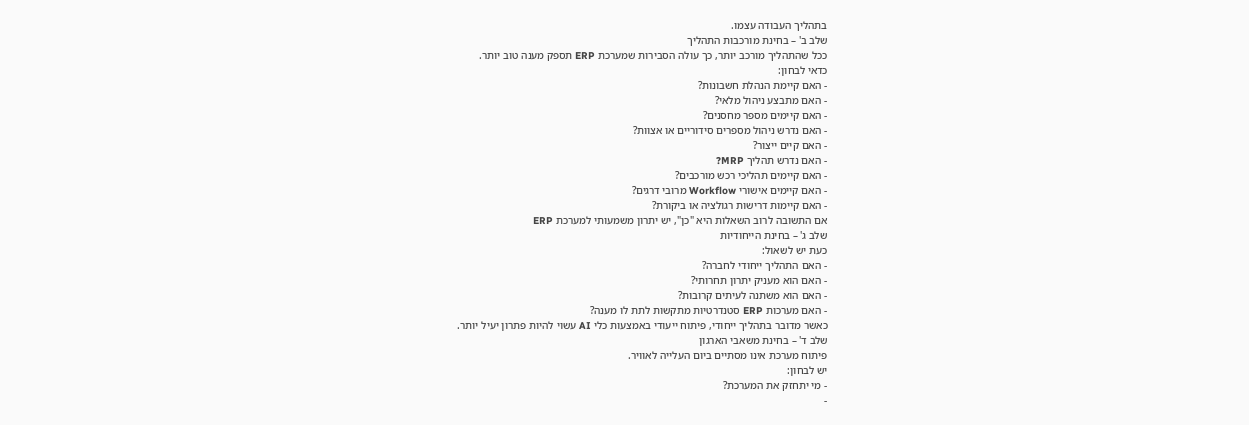בתהליך העבודה עצמו.
שלב ב' – בחינת מורכבות התהליך
ככל שהתהליך מורכב יותר, כך עולה הסבירות שמערכת ERP תספק מענה טוב יותר.
כדאי לבחון:
- האם קיימת הנהלת חשבונות?
- האם מתבצע ניהול מלאי?
- האם קיימים מספר מחסנים?
- האם נדרש ניהול מספרים סידוריים או אצוות?
- האם קיים ייצור?
- האם נדרש תהליך MRP?
- האם קיימים תהליכי רכש מורכבים?
- האם קיימים אישורי Workflow מרובי דרגים?
- האם קיימות דרישות רגולציה או ביקורת?
אם התשובה לרוב השאלות היא "כן", יש יתרון משמעותי למערכת ERP
שלב ג' – בחינת הייחודיות
כעת יש לשאול:
- האם התהליך ייחודי לחברה?
- האם הוא מעניק יתרון תחרותי?
- האם הוא משתנה לעיתים קרובות?
- האם מערכות ERP סטנדרטיות מתקשות לתת לו מענה?
כאשר מדובר בתהליך ייחודי, פיתוח ייעודי באמצעות כלי AI עשוי להיות פתרון יעיל יותר.
שלב ד' – בחינת משאבי הארגון
פיתוח מערכת אינו מסתיים ביום העלייה לאוויר.
יש לבחון:
- מי יתחזק את המערכת?
-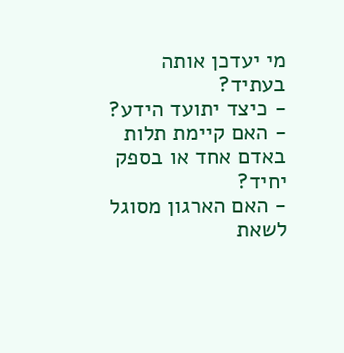מי יעדכן אותה בעתיד?
- כיצד יתועד הידע?
- האם קיימת תלות באדם אחד או בספק יחיד?
- האם הארגון מסוגל לשאת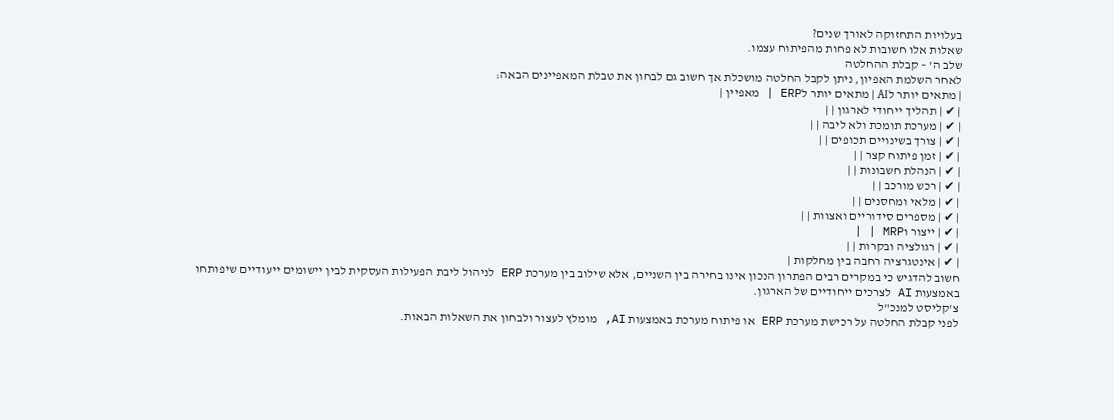בעלויות התחזוקה לאורך שנים?
שאלות אלו חשובות לא פחות מהפיתוח עצמו.
שלב ה' – קבלת ההחלטה
לאחר השלמת האפיון, ניתן לקבל החלטה מושכלת אך חשוב גם לבחון את טבלת המאפיינים הבאה:
| מתאים יותר לAI | מתאים יותר לERP | מאפיין |
| ✔ | תהליך ייחודי לארגון | |
| ✔ | מערכת תומכת ולא ליבה | |
| ✔ | צורך בשינויים תכופים | |
| ✔ | זמן פיתוח קצר | |
| ✔ | הנהלת חשבונות | |
| ✔ | רכש מורכב | |
| ✔ | מלאי ומחסנים | |
| ✔ | מספרים סידוריים ואצוות | |
| ✔ | ייצור וMRP | |
| ✔ | רגולציה ובקרות | |
| ✔ | אינטגרציה רחבה בין מחלקות |
חשוב להדגיש כי במקרים רבים הפתרון הנכון אינו בחירה בין השניים, אלא שילוב בין מערכת ERP לניהול ליבת הפעילות העסקית לבין יישומים ייעודיים שיפותחו באמצעות AI לצרכים ייחודיים של הארגון.
צ'קליסט למנכ"ל
לפני קבלת החלטה על רכישת מערכת ERP או פיתוח מערכת באמצעות AI, מומלץ לעצור ולבחון את השאלות הבאות.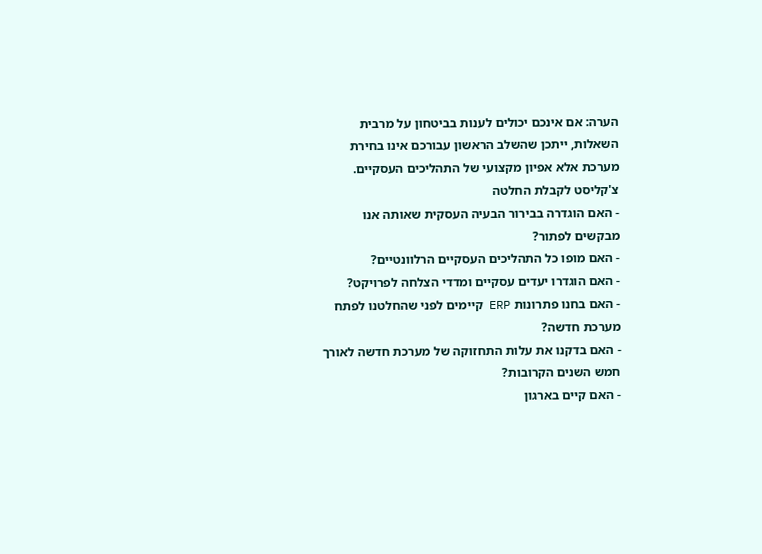הערה: אם אינכם יכולים לענות בביטחון על מרבית השאלות, ייתכן שהשלב הראשון עבורכם אינו בחירת מערכת אלא אפיון מקצועי של התהליכים העסקיים.
צ'קליסט לקבלת החלטה
- האם הוגדרה בבירור הבעיה העסקית שאותה אנו מבקשים לפתור?
- האם מופו כל התהליכים העסקיים הרלוונטיים?
- האם הוגדרו יעדים עסקיים ומדדי הצלחה לפרויקט?
- האם בחנו פתרונות ERP קיימים לפני שהחלטנו לפתח מערכת חדשה?
- האם בדקנו את עלות התחזוקה של מערכת חדשה לאורך חמש השנים הקרובות?
- האם קיים בארגון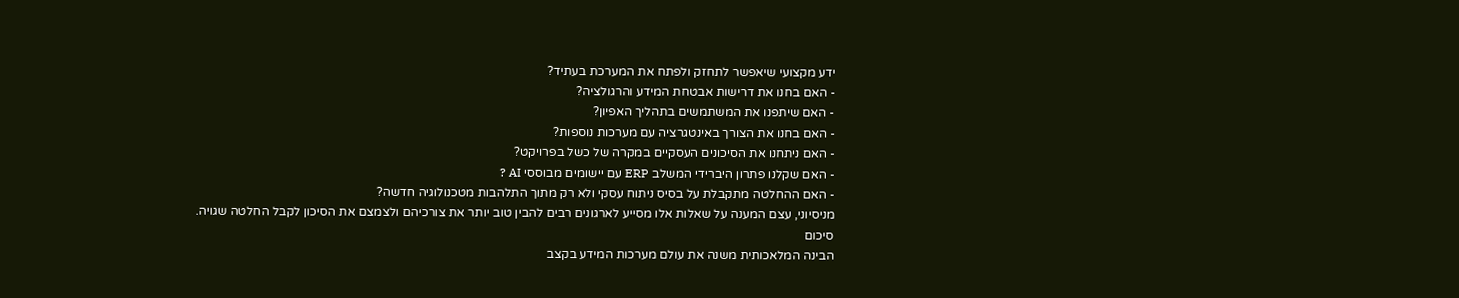ידע מקצועי שיאפשר לתחזק ולפתח את המערכת בעתיד?
- האם בחנו את דרישות אבטחת המידע והרגולציה?
- האם שיתפנו את המשתמשים בתהליך האפיון?
- האם בחנו את הצורך באינטגרציה עם מערכות נוספות?
- האם ניתחנו את הסיכונים העסקיים במקרה של כשל בפרויקט?
- האם שקלנו פתרון היברידי המשלב ERP עם יישומים מבוססי AI ?
- האם ההחלטה מתקבלת על בסיס ניתוח עסקי ולא רק מתוך התלהבות מטכנולוגיה חדשה?
מניסיוני, עצם המענה על שאלות אלו מסייע לארגונים רבים להבין טוב יותר את צורכיהם ולצמצם את הסיכון לקבל החלטה שגויה.
סיכום
הבינה המלאכותית משנה את עולם מערכות המידע בקצב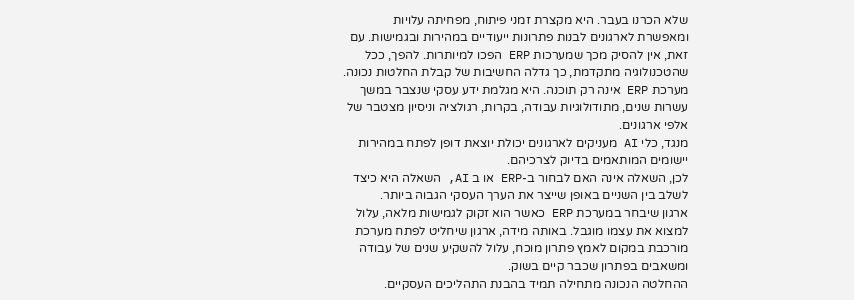שלא הכרנו בעבר. היא מקצרת זמני פיתוח, מפחיתה עלויות ומאפשרת לארגונים לבנות פתרונות ייעודיים במהירות ובגמישות. עם זאת, אין להסיק מכך שמערכות ERP הפכו למיותרות. להפך, ככל שהטכנולוגיה מתקדמת, כך גדלה החשיבות של קבלת החלטות נכונה.
מערכת ERP אינה רק תוכנה. היא מגלמת ידע עסקי שנצבר במשך עשרות שנים, מתודולוגיות עבודה, בקרות, רגולציה וניסיון מצטבר של אלפי ארגונים.
מנגד, כלי AI מעניקים לארגונים יכולת יוצאת דופן לפתח במהירות יישומים המותאמים בדיוק לצרכיהם.
לכן, השאלה אינה האם לבחור ב-ERP או ב AI, השאלה היא כיצד לשלב בין השניים באופן שייצר את הערך העסקי הגבוה ביותר.
ארגון שיבחר במערכת ERP כאשר הוא זקוק לגמישות מלאה, עלול למצוא את עצמו מוגבל. באותה מידה, ארגון שיחליט לפתח מערכת מורכבת במקום לאמץ פתרון מוכח, עלול להשקיע שנים של עבודה ומשאבים בפתרון שכבר קיים בשוק.
ההחלטה הנכונה מתחילה תמיד בהבנת התהליכים העסקיים.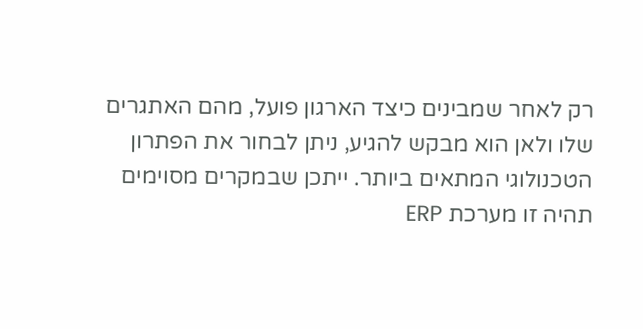רק לאחר שמבינים כיצד הארגון פועל, מהם האתגרים שלו ולאן הוא מבקש להגיע, ניתן לבחור את הפתרון הטכנולוגי המתאים ביותר. ייתכן שבמקרים מסוימים תהיה זו מערכת ERP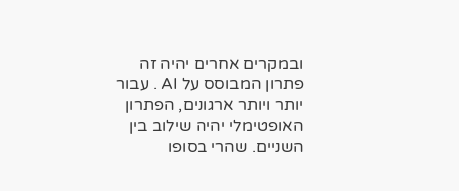ובמקרים אחרים יהיה זה פתרון המבוסס על AI . עבור יותר ויותר ארגונים, הפתרון האופטימלי יהיה שילוב בין השניים. שהרי בסופו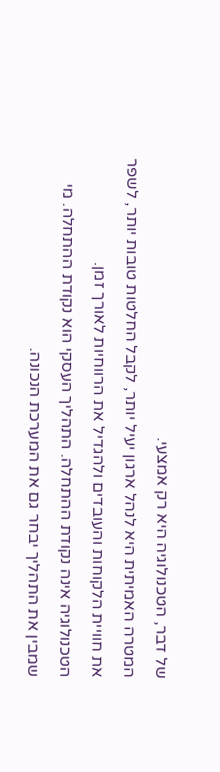של דבר, הטכנולוגיה היא רק אמצעי.
המטרה האמיתית היא לנהל ארגון יעיל יותר, לקבל החלטות טובות יותר, לשפר את חוויית הלקוחות והעובדים ולהגדיל את הרווחיות לאורך זמן.
הטכנולוגיה אינה נקודת ההתחלה. התהליך העסקי הוא נקודת ההתחלה. מי שמבין את התהליך יבחר גם את המערכת הנכונה.